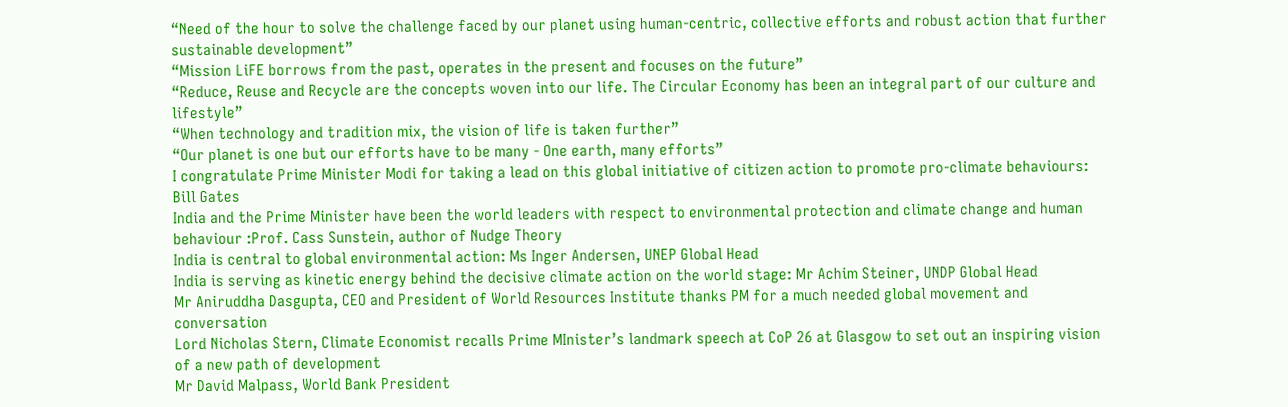“Need of the hour to solve the challenge faced by our planet using human-centric, collective efforts and robust action that further sustainable development”
“Mission LiFE borrows from the past, operates in the present and focuses on the future”
“Reduce, Reuse and Recycle are the concepts woven into our life. The Circular Economy has been an integral part of our culture and lifestyle”
“When technology and tradition mix, the vision of life is taken further”
“Our planet is one but our efforts have to be many - One earth, many efforts”
I congratulate Prime Minister Modi for taking a lead on this global initiative of citizen action to promote pro-climate behaviours: Bill Gates
India and the Prime Minister have been the world leaders with respect to environmental protection and climate change and human behaviour :Prof. Cass Sunstein, author of Nudge Theory
India is central to global environmental action: Ms Inger Andersen, UNEP Global Head
India is serving as kinetic energy behind the decisive climate action on the world stage: Mr Achim Steiner, UNDP Global Head
Mr Aniruddha Dasgupta, CEO and President of World Resources Institute thanks PM for a much needed global movement and conversation
Lord Nicholas Stern, Climate Economist recalls Prime MInister’s landmark speech at CoP 26 at Glasgow to set out an inspiring vision of a new path of development
Mr David Malpass, World Bank President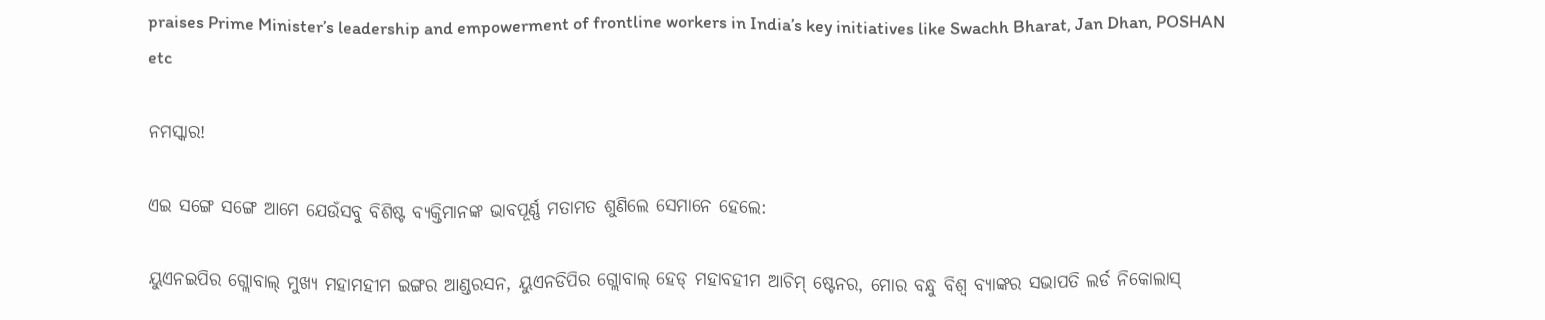praises Prime Minister’s leadership and empowerment of frontline workers in India’s key initiatives like Swachh Bharat, Jan Dhan, POSHAN etc

ନମସ୍କାର!

ଏଇ ସଙ୍ଗେ ସଙ୍ଗେ ଆମେ ଯେଉଁସବୁ ବିଶିଷ୍ଟ ବ୍ୟକ୍ତିମାନଙ୍କ ଭାବପୂର୍ଣ୍ଣ ମତାମତ ଶୁଣିଲେ ସେମାନେ ହେଲେ:

ୟୁଏନଇପିର ଗ୍ଲୋବାଲ୍ ମୁଖ୍ୟ ମହାମହୀମ ଇଙ୍ଗର ଆଣ୍ଡରସନ, ୟୁଏନଡିପିର ଗ୍ଲୋବାଲ୍ ହେଡ୍ ମହାବହୀମ ଆଚିମ୍ ଷ୍ଟେନର, ମୋର ବନ୍ଧୁ ବିଶ୍ୱ ବ୍ୟାଙ୍କର ସଭାପତି ଲର୍ଡ ନିକୋଲାସ୍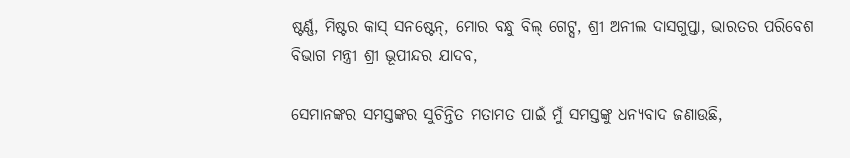ଷ୍ଟର୍ଣ୍ଣ, ମିଷ୍ଟର କାସ୍ ସନଷ୍ଟେନ୍‌, ମୋର ବନ୍ଧୁ ବିଲ୍ ଗେଟ୍ସ, ଶ୍ରୀ ଅନୀଲ ଦାସଗୁପ୍ତା, ଭାରତର ପରିବେଶ ବିଭାଗ ମନ୍ତ୍ରୀ ଶ୍ରୀ ଭୂପୀନ୍ଦର ଯାଦବ,

ସେମାନଙ୍କର ସମସ୍ତଙ୍କର ସୁଚିନ୍ତିତ ମତାମତ ପାଇଁ ମୁଁ ସମସ୍ତଙ୍କୁ ଧନ୍ୟବାଦ ଜଣାଉଛି,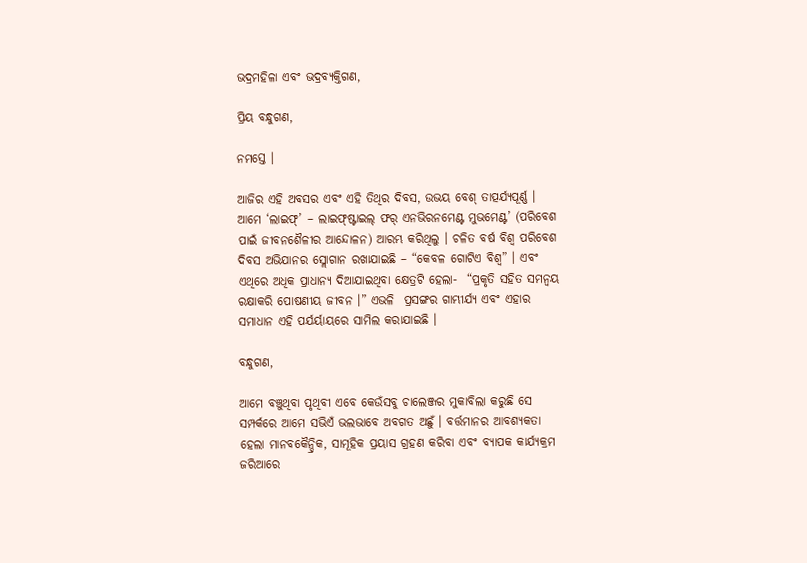ଭଦ୍ରମହିଳା ଏବଂ ଭଦ୍ରବ୍ୟକ୍ତିଗଣ,

ପ୍ରିୟ ବନ୍ଧୁଗଣ,

ନମସ୍ତେ ।

ଆଜିର ଏହି ଅବସର ଏବଂ ଏହି ତିଥିର ଦିବସ, ଉଭୟ ବେଶ୍ ତାତ୍ପର୍ଯ୍ୟପୂର୍ଣ୍ଣ । ଆମେ ‘ଲାଇଫ୍‌’ – ଲାଇଫ୍‌ଷ୍ଟାଇଲ୍ ଫର୍ ଏନଭିରନମେଣ୍ଟ ମୁଭମେଣ୍ଟ’ (ପରିବେଶ ପାଇଁ ଜୀବନଶୈଳୀର ଆନ୍ଦୋଳନ) ଆରମ୍ଭ କରିଥିଲୁ । ଚଳିତ ବର୍ଷ ବିଶ୍ୱ ପରିବେଶ ଦିବସ ଅଭିଯାନର ସ୍ଲୋଗାନ ରଖାଯାଇଛି – “କେବଳ ଗୋଟିଏ ବିଶ୍ୱ” । ଏବଂ ଏଥିରେ ଅଧିକ ପ୍ରାଧାନ୍ୟ ଦିଆଯାଇଥିବା କ୍ଷେତ୍ରଟି ହେଲା-  “ପ୍ରକୃତି ସହିତ ସମନ୍ୱୟ ରକ୍ଷାକରି ପୋଷଣୀୟ ଜୀବନ ।” ଏଭଳି  ପ୍ରସଙ୍ଗର ଗାମ୍ଭୀର୍ଯ୍ୟ ଏବଂ ଏହାର ସମାଧାନ ଏହି ପର୍ଯର୍ୟାୟରେ ସାମିଲ କରାଯାଇଛି ।

ବନ୍ଧୁଗଣ,

ଆମେ ବଞ୍ଚୁଥିବା ପୃଥିବୀ ଏବେ କେଉଁସବୁ ଚାଲେଞ୍ଜର ମୁକାବିଲା କରୁଛି ସେ ସମ୍ପର୍କରେ ଆମେ ସଭିଏଁ ଭଲଭାବେ ଅବଗତ ଅଛୁଁ । ବର୍ତ୍ତମାନର ଆବଶ୍ୟକତା ହେଲା ମାନବକୈନ୍ଦ୍ରିକ, ସାମୂହିକ ପ୍ରୟାସ ଗ୍ରହଣ କରିବା ଏବଂ ବ୍ୟାପକ କାର୍ଯ୍ୟକ୍ରମ ଜରିଆରେ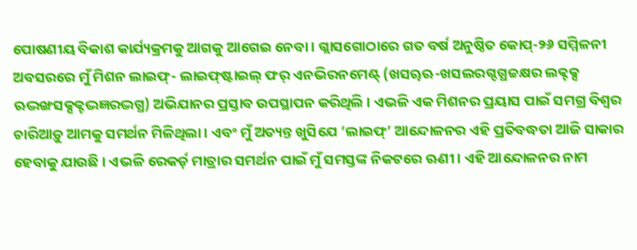ପୋଷଣୀୟ ବିକାଶ କାର୍ଯ୍ୟକ୍ରମକୁ ଆଗକୁ ଆଗେଇ ନେବା । ଗ୍ଲାସଗୋଠାରେ ଗତ ବର୍ଷ ଅନୁଷ୍ଠିତ କୋପ୍‌-୨୬ ସମ୍ମିଳନୀ ଅବସରରେ ମୁଁ ମିଶନ ଲାଇଫ୍‌- ଲାଇଫ୍‌ଷ୍ଟାଇଲ୍ ଫର୍ ଏନଭିରନମେଣ୍ଟ୍ (ଖସୠଋ-ଖସଲରଗ୍ଦଗ୍ଧଚ୍ଚକ୍ଷର ଲକ୍ଟକ୍ସ ଋଦ୍ଭଙ୍ଖସକ୍ସକ୍ଟଦ୍ଭଜ୍ଞରଦ୍ଭଗ୍ଧ) ଅଭିଯାନର ପ୍ରସ୍ତାବ ଉପସ୍ଥାପନ କରିଥିଲି । ଏଭଳି ଏକ ମିଶନର ପ୍ରୟାସ ପାଇଁ ସମଗ୍ର ବିଶ୍ୱର ଚାରିଆଡ଼ୁ ଆମକୁ ସମର୍ଥନ ମିଳିଥିଲା । ଏବଂ ମୁଁ ଅତ୍ୟନ୍ତ ଖୁସିଯେ ‘ଲାଇଫ୍‌’ ଆନ୍ଦୋଳନର ଏହି ପ୍ରତିବଦ୍ଧତା ଆଜି ସାକାର ହେବାକୁ ଯାଉଛି । ଏଭଳି ରେକର୍ଡ଼ ମାତ୍ରାର ସମର୍ଥନ ପାଇଁ ମୁଁ ସମସ୍ତଙ୍କ ନିକଟରେ ଋଣୀ । ଏହି ଆନ୍ଦୋଳନର ନାମ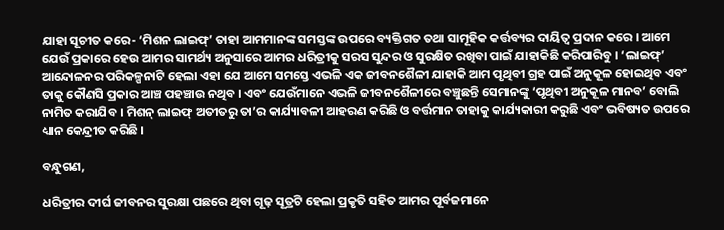ଯାହା ସୂଚୀତ କରେ- ‘ମିଶନ ଲାଇଫ୍‌’ ତାହା ଆମମାନଙ୍କ ସମସ୍ତଙ୍କ ଉପରେ ବ୍ୟକ୍ତିଗତ ତଥା ସାମୂହିକ କର୍ତ୍ତବ୍ୟର ଦାୟିତ୍ୱ ପ୍ରଦାନ କରେ । ଆମେ ଯେଉଁ ପ୍ରକାରେ ହେଉ ଆମର ସାମର୍ଥ୍ୟ ଅନୁସାରେ ଆମର ଧରିତ୍ରୀକୁ ସରସ ସୁନ୍ଦର ଓ ସୁରକ୍ଷିତ ରଖିବା ପାଇଁ ଯାହାକିଛି କରିପାରିବୁ । ‘ଲାଇଫ୍‌’ ଆନ୍ଦୋଳନର ପରିକଳ୍ପନାଟି ହେଲା ଏହା ଯେ ଆମେ ସମସ୍ତେ ଏଭଳି ଏକ ଜୀବନଶୈଳୀ ଯାହାକି ଆମ ପୃଥିବୀ ଗ୍ରହ ପାଇଁ ଅନୁକୂଳ ହୋଇଥିବ ଏବଂ ତାକୁ କୌଣସି ପ୍ରକାର ଆଞ୍ଚ ପହଞ୍ଚାଉ ନଥିବ । ଏବଂ ଯେଉଁମାନେ ଏଭଳି ଜୀବନଶୈଳୀରେ ବଞ୍ଚୁଛନ୍ତି ସେମାନଙ୍କୁ ‘ପୃଥିବୀ ଅନୁକୂଳ ମାନବ’ ବୋଲି ନାମିତ କରାଯିବ । ମିଶନ୍ ଲାଇଫ୍ ଅତୀତରୁ ତା’ର କାର୍ଯ୍ୟାବଳୀ ଆହରଣ କରିଛି ଓ ବର୍ତ୍ତମାନ ତାହାକୁ କାର୍ଯ୍ୟକାରୀ କରୁଛି ଏବଂ ଭବିଷ୍ୟତ ଉପରେ ଧ୍ୟାନ କେନ୍ଦ୍ରୀତ କରିଛି ।

ବନ୍ଧୁଗଣ,

ଧରିତ୍ରୀର ଦୀର୍ଘ ଜୀବନର ସୁରକ୍ଷା ପଛରେ ଥିବା ଗୂଢ଼ ସୂତ୍ରଟି ହେଲା ପ୍ରକୃତି ସହିତ ଆମର ପୂର୍ବଜମାନେ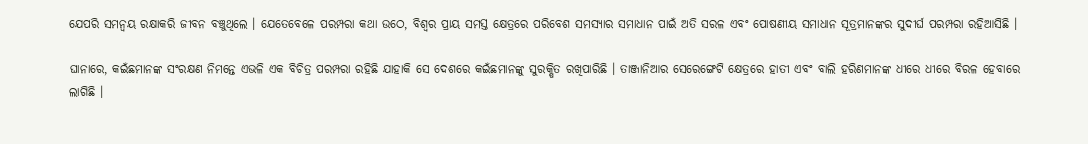ଯେପରି ସମନ୍ୱୟ ରକ୍ଷାକରି ଜୀବନ ବଞ୍ଚୁଥିଲେ । ଯେତେବେଳେ ପରମ୍ପରା କଥା ଉଠେ, ବିଶ୍ୱର ପ୍ରାୟ ସମସ୍ତ କ୍ଷେତ୍ରରେ ପରିବେଶ ସମସ୍ୟାର ସମାଧାନ ପାଇଁ ଅତି ସରଳ ଏବଂ ପୋଷଣୀୟ ସମାଧାନ ସୂତ୍ରମାନଙ୍କର ସୁଦୀର୍ଘ ପରମ୍ପରା ରହିଆସିଛି ।

ଘାନାରେ, କଇଁଛମାନଙ୍କ ସଂରକ୍ଷଣ ନିମନ୍ତେ ଏଭଳି ଏକ ବିଚିତ୍ର ପରମ୍ପରା ରହିଛି ଯାହାକି ସେ ଦେଶରେ କଇଁଛମାନଙ୍କୁ ସୁରକ୍ଷିତ ରଖିପାରିଛି । ତାଞ୍ଜାନିଆର ସେରେଙ୍ଗେଟି କ୍ଷେତ୍ରରେ ହାତୀ ଏବଂ ବାଲି ହରିଣମାନଙ୍କ ଧୀରେ ଧୀରେ ବିରଳ ହେବାରେ ଲାଗିଛି ।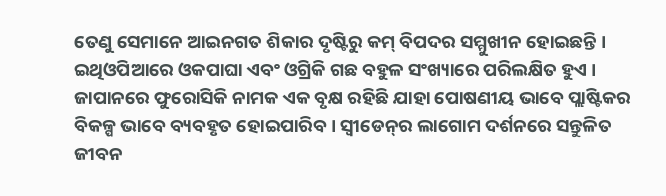ତେଣୁ ସେମାନେ ଆଇନଗତ ଶିକାର ଦୃଷ୍ଟିରୁ କମ୍ ବିପଦର ସମ୍ମୁଖୀନ ହୋଇଛନ୍ତି । ଇଥିଓପିଆରେ ଓକପାଘା ଏବଂ ଓଗ୍ରିକି ଗଛ ବହୁଳ ସଂଖ୍ୟାରେ ପରିଲକ୍ଷିତ ହୁଏ । ଜାପାନରେ ଫୁରୋସିକି ନାମକ ଏକ ବୃକ୍ଷ ରହିଛି ଯାହା ପୋଷଣୀୟ ଭାବେ ପ୍ଲାଷ୍ଟିକର ବିକଳ୍ପ ଭାବେ ବ୍ୟବହୃତ ହୋଇପାରିବ । ସ୍ୱୀଡେନ୍‌ର ଲାଗୋମ ଦର୍ଶନରେ ସନ୍ତୁଳିତ ଜୀବନ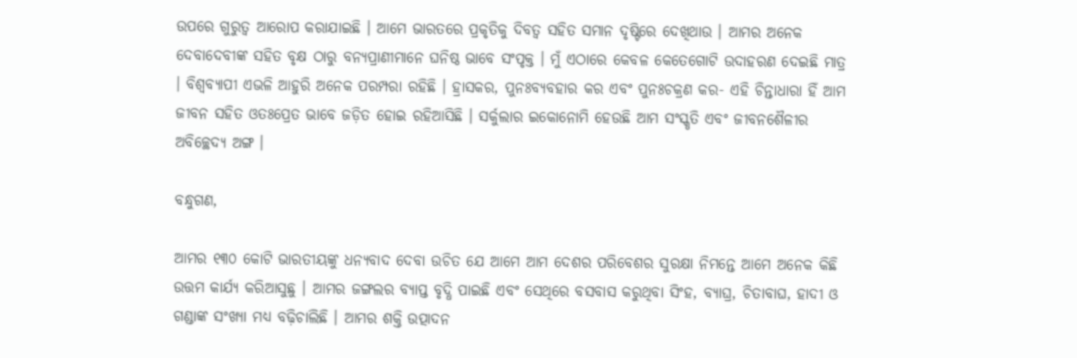ଉପରେ ଗୁରୁତ୍ୱ ଆରୋପ କରାଯାଇଛି । ଆମେ ଭାରତରେ ପ୍ରକୃତିକୁ ଦିବତ୍ୱ ସହିତ ସମାନ ଦୃଷ୍ଟିରେ ଦେଖିଥାଉ । ଆମର ଅନେକ ଦେବାଦେବୀଙ୍କ ସହିତ ବୃକ୍ଷ ଠାରୁ ବନ୍ୟପ୍ରାଣୀମାନେ ଘନିଷ୍ଠ ଭାବେ ସଂପୃକ୍ତ । ମୁଁ ଏଠାରେ କେବଳ କେତେଗୋଟି ଉଦାହରଣ ଦେଇଛି ମାତ୍ର । ବିଶ୍ୱବ୍ୟାପୀ ଏଭଳି ଆହୁରି ଅନେକ ପରମ୍ପରା ରହିଛି । ହ୍ରାସକର, ପୁନଃବ୍ୟବହାର କର ଏବଂ ପୁନଃଚକ୍ରଣ କର- ଏହି ଚିନ୍ତାଧାରା ହିଁ ଆମ ଜୀବନ ସହିତ ଓତଃପ୍ରେତ ଭାବେ ଜଡ଼ିତ ହୋଇ ରହିଆସିଛି । ସର୍କୁଲାର ଇକୋନୋମି ହେଉଛି ଆମ ସଂସ୍କୃତି ଏବଂ ଜୀବନଶୈଳୀର ଅବିଚ୍ଛେଦ୍ୟ ଅଙ୍ଗ ।

ବନ୍ଧୁଗଣ,

ଆମର ୧୩୦ କୋଟି ଭାରତୀୟଙ୍କୁ ଧନ୍ୟବାଦ ଦେବା ଉଚିତ ଯେ ଆମେ ଆମ ଦେଶର ପରିବେଶର ସୁରକ୍ଷା ନିମନ୍ତେ ଆମେ ଅନେକ କିଛି ଉତ୍ତମ କାର୍ଯ୍ୟ କରିଆସୁଛୁ । ଆମର ଜଙ୍ଗଲର ବ୍ୟାପ୍ତ ବୃଦ୍ଧି ପାଇଛି ଏବଂ ସେଥିରେ ବସବାସ କରୁଥିବା ସିଂହ, ବ୍ୟାଘ୍ର, ଚିତାବାଘ, ହାଦୀ ଓ ଗଣ୍ଡାଙ୍କ ସଂଖ୍ୟା ମଧ୍ୟ ବଢ଼ିଚାଲିଛି । ଆମର ଶକ୍ତି ଉତ୍ପାଦନ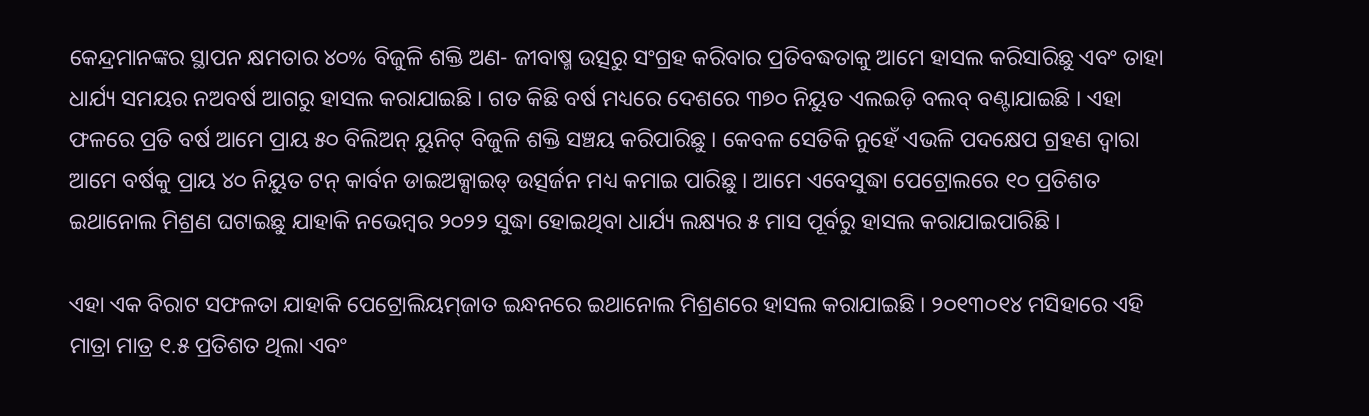କେନ୍ଦ୍ରମାନଙ୍କର ସ୍ଥାପନ କ୍ଷମତାର ୪୦% ବିଜୁଳି ଶକ୍ତି ଅଣ- ଜୀବାଷ୍ମ ଉତ୍ସରୁ ସଂଗ୍ରହ କରିବାର ପ୍ରତିବଦ୍ଧତାକୁ ଆମେ ହାସଲ କରିସାରିଛୁ ଏବଂ ତାହା ଧାର୍ଯ୍ୟ ସମୟର ନଅବର୍ଷ ଆଗରୁ ହାସଲ କରାଯାଇଛି । ଗତ କିଛି ବର୍ଷ ମଧ୍ୟରେ ଦେଶରେ ୩୭୦ ନିୟୁତ ଏଲଇଡ଼ି ବଲବ୍ ବଣ୍ଟାଯାଇଛି । ଏହା ଫଳରେ ପ୍ରତି ବର୍ଷ ଆମେ ପ୍ରାୟ ୫୦ ବିଲିଅନ୍ ୟୁନିଟ୍ ବିଜୁଳି ଶକ୍ତି ସଞ୍ଚୟ କରିପାରିଛୁ । କେବଳ ସେତିକି ନୁହେଁ ଏଭଳି ପଦକ୍ଷେପ ଗ୍ରହଣ ଦ୍ୱାରା ଆମେ ବର୍ଷକୁ ପ୍ରାୟ ୪୦ ନିୟୁତ ଟନ୍ କାର୍ବନ ଡାଇଅକ୍ସାଇଡ୍ ଉତ୍ସର୍ଜନ ମଧ୍ୟ କମାଇ ପାରିଛୁ । ଆମେ ଏବେସୁଦ୍ଧା ପେଟ୍ରୋଲରେ ୧୦ ପ୍ରତିଶତ ଇଥାନୋଲ ମିଶ୍ରଣ ଘଟାଇଛୁ ଯାହାକି ନଭେମ୍ବର ୨୦୨୨ ସୁଦ୍ଧା ହୋଇଥିବା ଧାର୍ଯ୍ୟ ଲକ୍ଷ୍ୟର ୫ ମାସ ପୂର୍ବରୁ ହାସଲ କରାଯାଇପାରିଛି ।

ଏହା ଏକ ବିରାଟ ସଫଳତା ଯାହାକି ପେଟ୍ରୋଲିୟମ୍‌ଜାତ ଇନ୍ଧନରେ ଇଥାନୋଲ ମିଶ୍ରଣରେ ହାସଲ କରାଯାଇଛି । ୨୦୧୩୦୧୪ ମସିହାରେ ଏହି ମାତ୍ରା ମାତ୍ର ୧.୫ ପ୍ରତିଶତ ଥିଲା ଏବଂ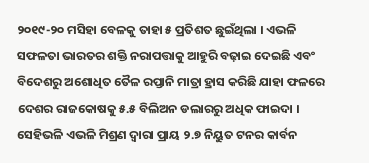୨୦୧୯-୨୦ ମସିହା ବେଳକୁ ତାହା ୫ ପ୍ରତିଶତ ଛୁଇଁଥିଲା । ଏଭଳି ସଫଳତା ଭାରତର ଶକ୍ତି ନରାପତ୍ତାକୁ ଆହୁରି ବଢ଼ାଇ ଦେଇଛି ଏବଂ ବିଦେଶରୁ ଅଶୋଧିତ ତୈଳ ରପ୍ତାନି ମାତ୍ରା ହ୍ରାସ କରିଛି ଯାହା ଫଳରେ ଦେଶର ରାଜକୋଷକୁ ୫.୫ ବିଲିଅନ ଡଲାରରୁ ଅଧିକ ଫାଇଦା । ସେହିଭଳି ଏଭଳି ମିଶ୍ରଣ ଦ୍ୱାରା ପ୍ରାୟ ୨.୭ ନିୟୁତ ଟନର କାର୍ବନ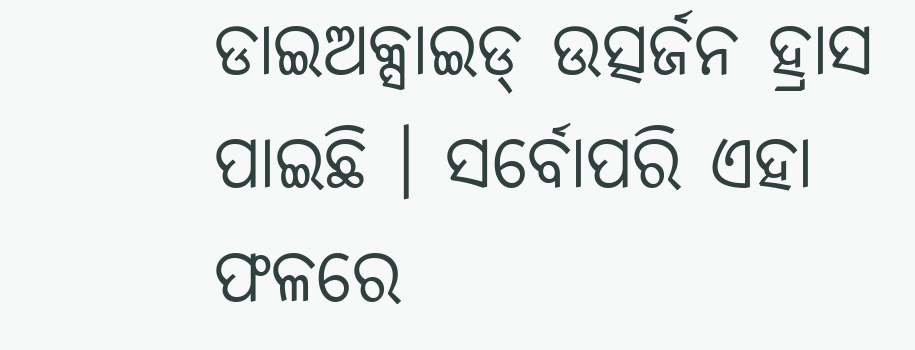ଡାଇଅକ୍ସାଇଡ୍ ଉତ୍ସର୍ଜନ ହ୍ରାସ ପାଇଛି । ସର୍ବୋପରି ଏହା ଫଳରେ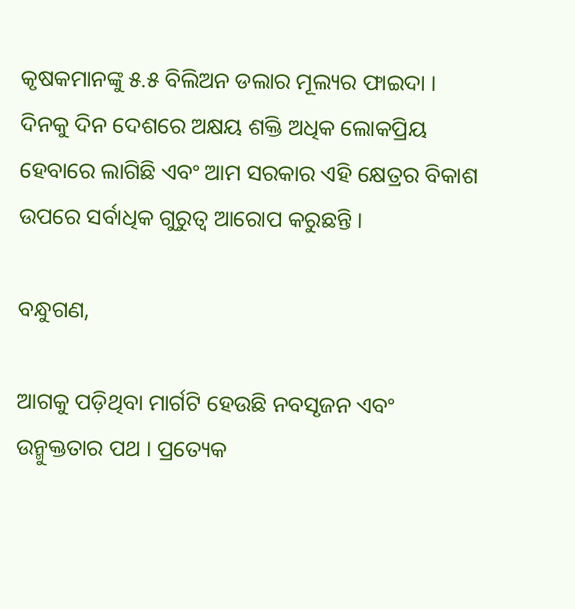କୃଷକମାନଙ୍କୁ ୫.୫ ବିଲିଅନ ଡଲାର ମୂଲ୍ୟର ଫାଇଦା । ଦିନକୁ ଦିନ ଦେଶରେ ଅକ୍ଷୟ ଶକ୍ତି ଅଧିକ ଲୋକପ୍ରିୟ ହେବାରେ ଲାଗିଛି ଏବଂ ଆମ ସରକାର ଏହି କ୍ଷେତ୍ରର ବିକାଶ ଉପରେ ସର୍ବାଧିକ ଗୁରୁତ୍ୱ ଆରୋପ କରୁଛନ୍ତି ।

ବନ୍ଧୁଗଣ,

ଆଗକୁ ପଡ଼ିଥିବା ମାର୍ଗଟି ହେଉଛି ନବସୃଜନ ଏବଂ ଉନ୍ମୁକ୍ତତାର ପଥ । ପ୍ରତ୍ୟେକ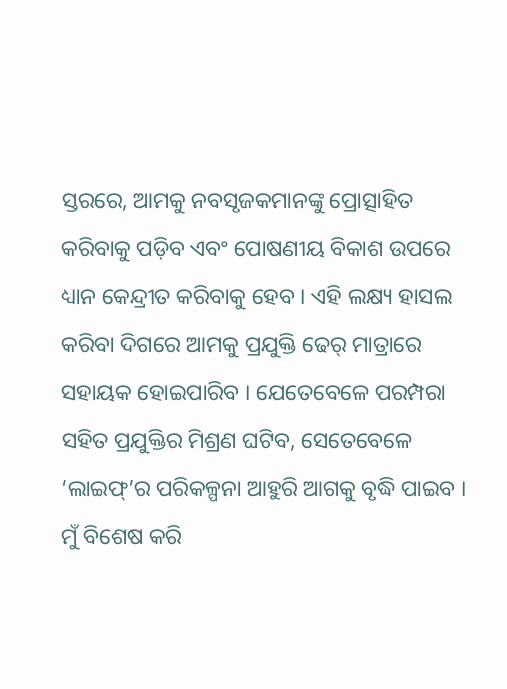ସ୍ତରରେ, ଆମକୁ ନବସୃଜକମାନଙ୍କୁ ପ୍ରୋତ୍ସାହିତ କରିବାକୁ ପଡ଼ିବ ଏବଂ ପୋଷଣୀୟ ବିକାଶ ଉପରେ ଧ୍ୟାନ କେନ୍ଦ୍ରୀତ କରିବାକୁ ହେବ । ଏହି ଲକ୍ଷ୍ୟ ହାସଲ କରିବା ଦିଗରେ ଆମକୁ ପ୍ରଯୁକ୍ତି ଢେର୍ ମାତ୍ରାରେ ସହାୟକ ହୋଇପାରିବ । ଯେତେବେଳେ ପରମ୍ପରା ସହିତ ପ୍ରଯୁକ୍ତିର ମିଶ୍ରଣ ଘଟିବ, ସେତେବେଳେ ‘ଲାଇଫ୍‌’ର ପରିକଳ୍ପନା ଆହୁରି ଆଗକୁ ବୃଦ୍ଧି ପାଇବ । ମୁଁ ବିଶେଷ କରି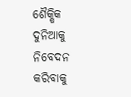ଶୈକ୍ଷିକ ଦୁନିଆକୁ ନିବେଦନ କରିବାକୁ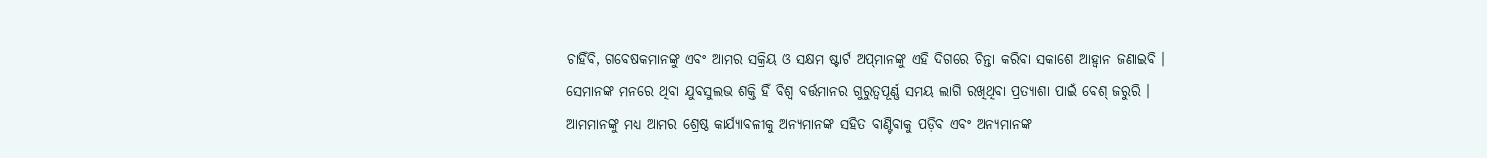ଚାହିଁବି, ଗବେଷକମାନଙ୍କୁ ଏବଂ ଆମର ସକ୍ରିୟ ଓ ସକ୍ଷମ ଷ୍ଟାର୍ଟ ଅପ୍‌ମାନଙ୍କୁ ଏହି ଦିଗରେ ଚିନ୍ତା କରିବା ସକାଶେ ଆହ୍ୱାନ ଜଣାଇବି । ସେମାନଙ୍କ ମନରେ ଥିବା ଯୁବସୁଲଭ ଶକ୍ତି ହିଁ ବିଶ୍ୱ ବର୍ତ୍ତମାନର ଗୁରୁତ୍ୱପୂର୍ଣ୍ଣ ସମୟ ଲାଗି ରଖିଥିବା ପ୍ରତ୍ୟାଶା ପାଇଁ ବେଶ୍ ଜରୁରି । ଆମମାନଙ୍କୁ ମଧ୍ୟ ଆମର ଶ୍ରେଷ୍ଠ କାର୍ଯ୍ୟାବଳୀକୁ ଅନ୍ୟମାନଙ୍କ ସହିତ ବାଣ୍ଟିବାକୁ ପଡ଼ିବ ଏବଂ ଅନ୍ୟମାନଙ୍କ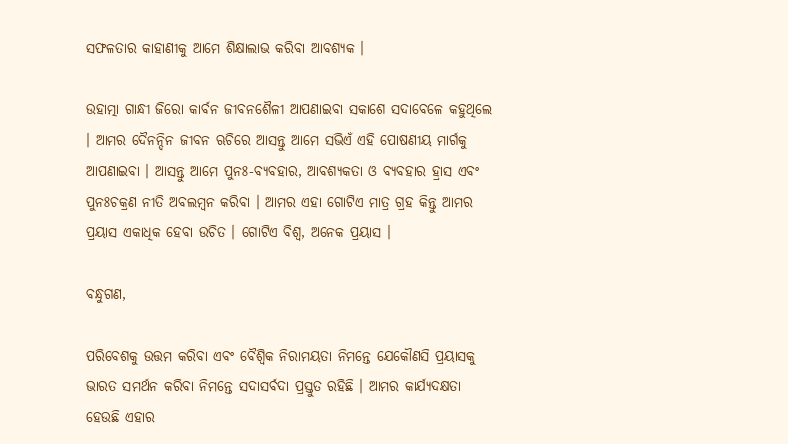ସଫଳତାର କାହାଣୀକୁ ଆମେ ଶିକ୍ଷାଲାଭ କରିବା ଆବଶ୍ୟକ ।

ଉହାତ୍ମା ଗାନ୍ଧୀ ଜିରୋ କାର୍ବନ ଜୀବନଶୈଳୀ ଆପଣାଇବା ସକାଶେ ସଦାବେଳେ କହୁଥିଲେ । ଆମର ଦୈନନ୍ଦିନ ଜୀବନ ଋଚିରେ ଆସନ୍ତୁ ଆମେ ସଭିଏଁ ଏହି ପୋଷଣୀୟ ମାର୍ଗକୁ ଆପଣାଇବା । ଆସନ୍ତୁ ଆମେ ପୁନଃ-ବ୍ୟବହାର, ଆବଶ୍ୟକତା ଓ ବ୍ୟବହାର ହ୍ରାସ ଏବଂ ପୁନଃଚକ୍ରଣ ନୀତି ଅବଲମ୍ବନ କରିବା । ଆମର ଏହା ଗୋଟିଏ ମାତ୍ର ଗ୍ରହ କିନ୍ତୁ ଆମର ପ୍ରୟାସ ଏକାଧିକ ହେବା ଉଚିତ । ଗୋଟିଏ ବିଶ୍ୱ, ଅନେକ ପ୍ରୟାସ ।

ବନ୍ଧୁଗଣ,

ପରିବେଶକୁ ଉତ୍ତମ କରିବା ଏବଂ ବୈଶ୍ୱିକ ନିରାମୟତା ନିମନ୍ତେ ଯେକୌଣସି ପ୍ରୟାସକୁ ଭାରତ ସମର୍ଥନ କରିବା ନିମନ୍ତେ ସଦାସର୍ବଦା ପ୍ରସ୍ତୁତ ରହିଛି । ଆମର କାର୍ଯ୍ୟଦକ୍ଷତା ହେଉଛି ଏହାର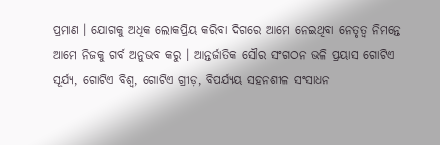ପ୍ରମାଣ । ଯୋଗକୁ ଅଧିକ ଲୋକପ୍ରିୟ କରିବା ଦିଗରେ ଆମେ ନେଇଥିବା ନେତୃତ୍ୱ ନିମନ୍ତେ ଆମେ ନିଜକୁ ଗର୍ବ ଅନୁଭବ କରୁ । ଆନ୍ତର୍ଜାତିକ ସୌର ସଂଗଠନ ଭଳି ପ୍ରୟାସ ଗୋଟିଏ ସୂର୍ଯ୍ୟ, ଗୋଟିଏ ବିଶ୍ୱ, ଗୋଟିଏ ଗ୍ରୀଡ଼, ବିପର୍ଯ୍ୟୟ ସହନଶୀଳ ସଂସାଧନ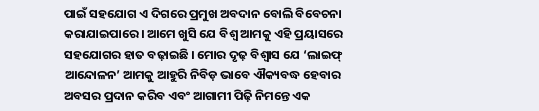ପାଇଁ ସହଯୋଗ ଏ ଦିଗରେ ପ୍ରମୁଖ ଅବଦାନ ବୋଲି ବିବେଚନା କରାଯାଇପାରେ । ଆମେ ଖୁସି ଯେ ବିଶ୍ୱ ଆମକୁ ଏହି ପ୍ରୟାସରେ ସହଯୋଗର ହାତ ବଢ଼ାଇଛି । ମୋର ଦୃଢ଼ ବିଶ୍ୱାସ ଯେ ‘ଲାଇଫ୍ ଆନ୍ଦୋଳନ’ ଆମକୁ ଆହୁରି ନିବିଡ଼ ଭାବେ ଐକ୍ୟବଦ୍ଧ ହେବାର ଅବସର ପ୍ରଦାନ କରିବ ଏବଂ ଆଗାମୀ ପିଢ଼ି ନିମନ୍ତେ ଏକ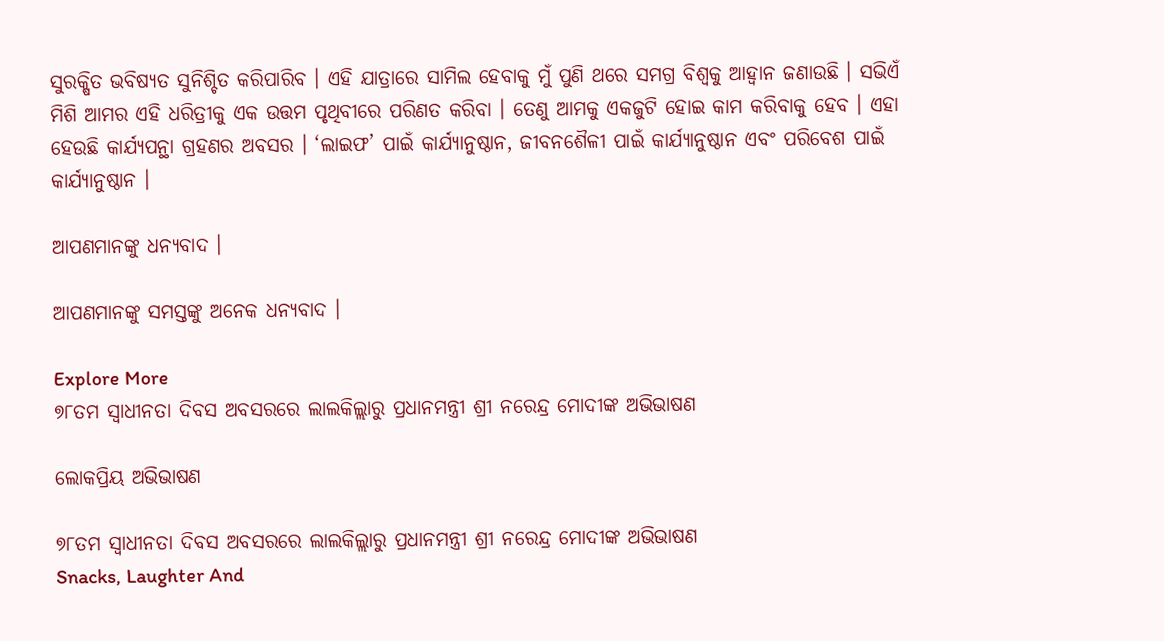ସୁରକ୍ଷିତ ଭବିଷ୍ୟତ ସୁନିଶ୍ଚିତ କରିପାରିବ । ଏହି ଯାତ୍ରାରେ ସାମିଲ ହେବାକୁ ମୁଁ ପୁଣି ଥରେ ସମଗ୍ର ବିଶ୍ୱକୁ ଆହ୍ୱାନ ଜଣାଉଛି । ସଭିଏଁ ମିଶି ଆମର ଏହି ଧରିତ୍ରୀକୁ ଏକ ଉତ୍ତମ ପୃଥିବୀରେ ପରିଣତ କରିବା । ତେଣୁ ଆମକୁ ଏକଜୁଟି ହୋଇ କାମ କରିବାକୁ ହେବ । ଏହା ହେଉଛି କାର୍ଯ୍ୟପନ୍ଥା ଗ୍ରହଣର ଅବସର । ‘ଲାଇଫ’ ପାଇଁ କାର୍ଯ୍ୟାନୁଷ୍ଠାନ, ଜୀବନଶୈଳୀ ପାଇଁ କାର୍ଯ୍ୟାନୁଷ୍ଠାନ ଏବଂ ପରିବେଶ ପାଇଁ କାର୍ଯ୍ୟାନୁଷ୍ଠାନ ।

ଆପଣମାନଙ୍କୁ ଧନ୍ୟବାଦ ।

ଆପଣମାନଙ୍କୁ ସମସ୍ତଙ୍କୁ ଅନେକ ଧନ୍ୟବାଦ ।

Explore More
୭୮ତମ ସ୍ୱାଧୀନତା ଦିବସ ଅବସରରେ ଲାଲକିଲ୍ଲାରୁ ପ୍ରଧାନମନ୍ତ୍ରୀ ଶ୍ରୀ ନରେନ୍ଦ୍ର ମୋଦୀଙ୍କ ଅଭିଭାଷଣ

ଲୋକପ୍ରିୟ ଅଭିଭାଷଣ

୭୮ତମ ସ୍ୱାଧୀନତା ଦିବସ ଅବସରରେ ଲାଲକିଲ୍ଲାରୁ ପ୍ରଧାନମନ୍ତ୍ରୀ ଶ୍ରୀ ନରେନ୍ଦ୍ର ମୋଦୀଙ୍କ ଅଭିଭାଷଣ
Snacks, Laughter And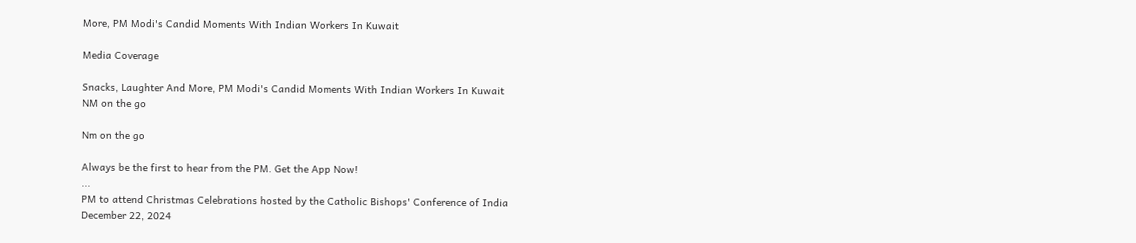More, PM Modi's Candid Moments With Indian Workers In Kuwait

Media Coverage

Snacks, Laughter And More, PM Modi's Candid Moments With Indian Workers In Kuwait
NM on the go

Nm on the go

Always be the first to hear from the PM. Get the App Now!
...
PM to attend Christmas Celebrations hosted by the Catholic Bishops' Conference of India
December 22, 2024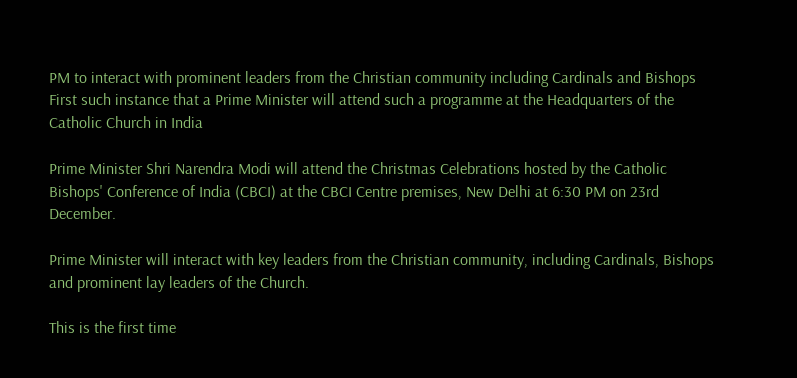PM to interact with prominent leaders from the Christian community including Cardinals and Bishops
First such instance that a Prime Minister will attend such a programme at the Headquarters of the Catholic Church in India

Prime Minister Shri Narendra Modi will attend the Christmas Celebrations hosted by the Catholic Bishops' Conference of India (CBCI) at the CBCI Centre premises, New Delhi at 6:30 PM on 23rd December.

Prime Minister will interact with key leaders from the Christian community, including Cardinals, Bishops and prominent lay leaders of the Church.

This is the first time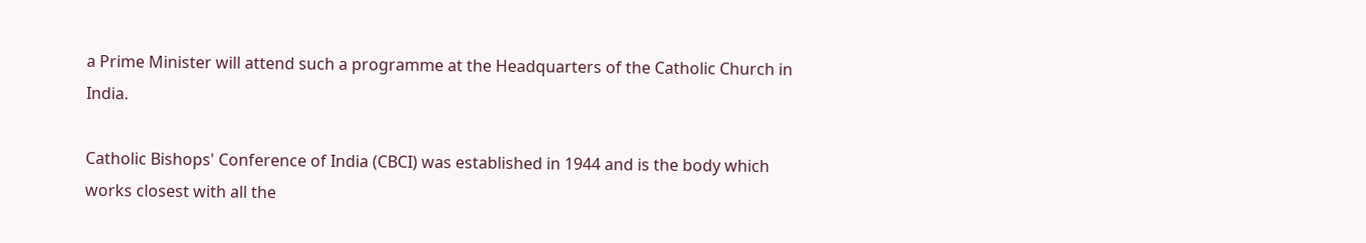a Prime Minister will attend such a programme at the Headquarters of the Catholic Church in India.

Catholic Bishops' Conference of India (CBCI) was established in 1944 and is the body which works closest with all the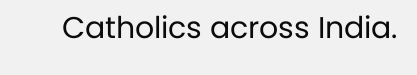Catholics across India.